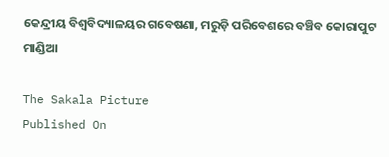କେନ୍ଦ୍ରୀୟ ବିଶ୍ବବିଦ୍ୟାଳୟର ଗବେଷଣା, ମରୁଡ଼ି ପରିବେଶରେ ବଞ୍ଚିବ କୋରାପୁଟ ମାଣ୍ଡିଆ

The Sakala Picture
Published On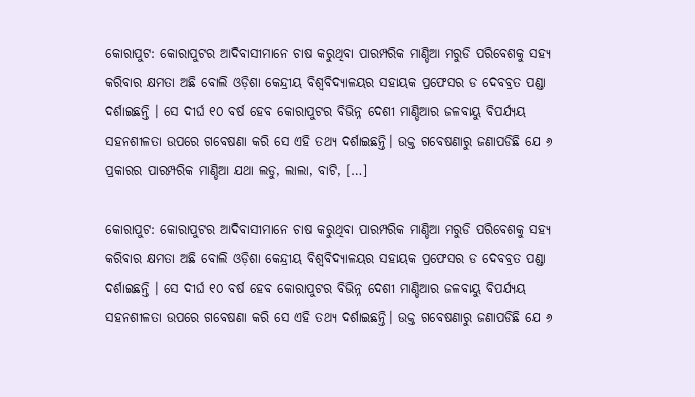କୋରାପୁଟ: କୋରାପୁଟର ଆଦିବାସୀମାନେ ଚାଷ କରୁଥିବା ପାରମ୍ପରିକ ମାଣ୍ଡିଆ ମରୁଡି ପରିବେଶକୁ ସହ୍ୟ କରିବାର କ୍ଷମତା ଅଛି ବୋଲି ଓଡ଼ିଶା କେନ୍ଦ୍ରୀୟ ବିଶ୍ୱବିଦ୍ୟାଳୟର ସହାୟକ ପ୍ରଫେସର ଡ ଦେବବ୍ରତ ପଣ୍ଡା ଦର୍ଶାଇଛନ୍ତି । ସେ ଦୀର୍ଘ ୧୦ ବର୍ଷ ହେବ କୋରାପୁଟର ବିଭିନ୍ନ ଦେଶୀ ମାଣ୍ଡିଆର ଜଳବାୟୁ ବିପର୍ଯ୍ୟୟ ସହନଶୀଳତା ଉପରେ ଗବେଷଣା କରି ସେ ଏହି ତଥ୍ୟ ଦର୍ଶାଇଛନ୍ତି। ଉକ୍ତ ଗବେଷଣାରୁ ଜଣାପଡିଛି ଯେ ୬ ପ୍ରକାରର ପାରମ୍ପରିକ ମାଣ୍ଡିଆ ଯଥା ଲଡୁ, ଲାଲା, ବାଟି, […]

କୋରାପୁଟ: କୋରାପୁଟର ଆଦିବାସୀମାନେ ଚାଷ କରୁଥିବା ପାରମ୍ପରିକ ମାଣ୍ଡିଆ ମରୁଡି ପରିବେଶକୁ ସହ୍ୟ କରିବାର କ୍ଷମତା ଅଛି ବୋଲି ଓଡ଼ିଶା କେନ୍ଦ୍ରୀୟ ବିଶ୍ୱବିଦ୍ୟାଳୟର ସହାୟକ ପ୍ରଫେସର ଡ ଦେବବ୍ରତ ପଣ୍ଡା ଦର୍ଶାଇଛନ୍ତି । ସେ ଦୀର୍ଘ ୧୦ ବର୍ଷ ହେବ କୋରାପୁଟର ବିଭିନ୍ନ ଦେଶୀ ମାଣ୍ଡିଆର ଜଳବାୟୁ ବିପର୍ଯ୍ୟୟ ସହନଶୀଳତା ଉପରେ ଗବେଷଣା କରି ସେ ଏହି ତଥ୍ୟ ଦର୍ଶାଇଛନ୍ତି। ଉକ୍ତ ଗବେଷଣାରୁ ଜଣାପଡିଛି ଯେ ୬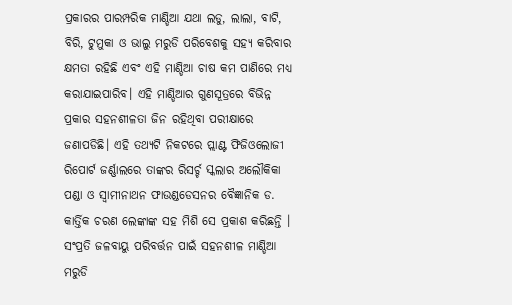ପ୍ରକାରର ପାରମ୍ପରିକ ମାଣ୍ଡିଆ ଯଥା ଲଡୁ, ଲାଲା, ବାଟି, ବିରି, ଟୁମୁକା ଓ ଭାଲୁ ମରୁଡି ପରିବେଶକୁ ସହ୍ୟ କରିବାର କ୍ଷମତା ରହିଛି ଏବଂ ଏହି ମାଣ୍ଡିଆ ଚାଷ କମ ପାଣିରେ ମଧ୍ୟ କରାଯାଇପାରିବ। ଏହି ମାଣ୍ଡିଆର ଗୁଣସୂତ୍ରରେ ବିଭିନ୍ନ ପ୍ରକାର ସହନଶୀଳତା ଜିନ ରହିଥିବା ପରୀକ୍ଷାରେ ଜଣାପଡିଛି। ଏହି ତଥ୍ୟଟି ନିକଟରେ ପ୍ଲାଣ୍ଟ ଫିଜିଓଲୋଜୀ ରିପୋର୍ଟ ଜର୍ଣ୍ଣାଲରେ ତାଙ୍କର ରିସର୍ଚ୍ଚ ସ୍କଲାର ଅଲୌକିକା ପଣ୍ଡା ଓ ସ୍ୱାମୀନାଥନ ଫାଉଣ୍ଡଡେସନର ବୈଜ୍ଞାନିକ ଡ. କାର୍ତ୍ତିକ ଚରଣ ଲେଙ୍କାଙ୍କ ସହ ମିଶି ସେ ପ୍ରକାଶ କରିଛନ୍ତି । ସଂପ୍ରତି ଜଳବାୟୁ ପରିବର୍ତ୍ତନ ପାଇଁ ସହନଶୀଳ ମାଣ୍ଡିଆ ମରୁଡି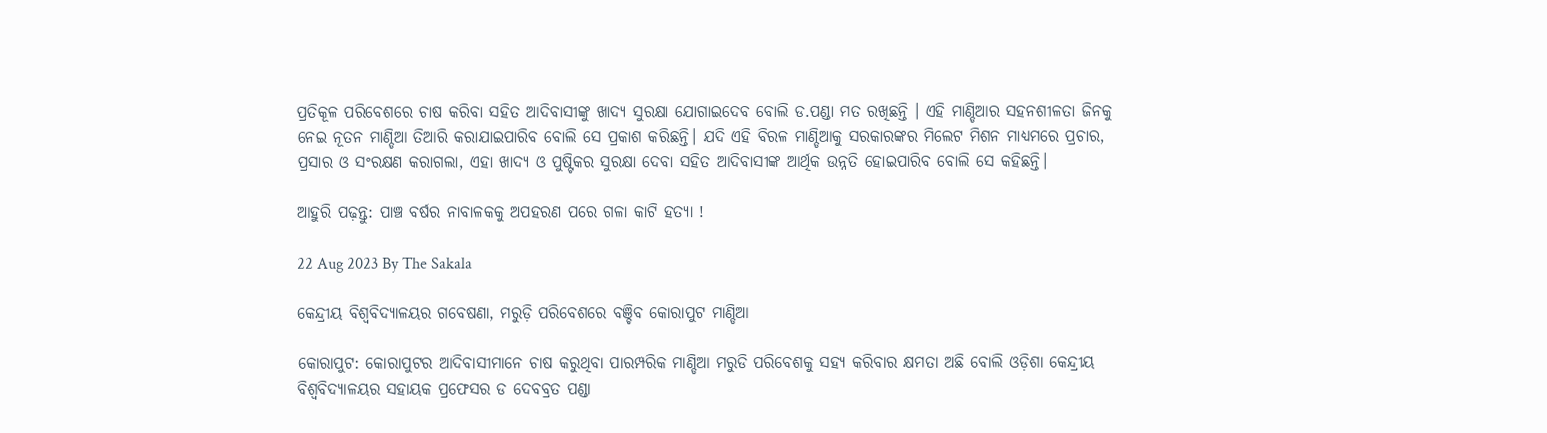ପ୍ରତିକୂଳ ପରିବେଶରେ ଚାଷ କରିବା ସହିତ ଆଦିବାସୀଙ୍କୁ ଖାଦ୍ୟ ସୁରକ୍ଷା ଯୋଗାଇଦେବ ବୋଲି ଡ.ପଣ୍ଡା ମତ ରଖିଛନ୍ତି । ଏହି ମାଣ୍ଡିଆର ସହନଶୀଳତା ଜିନକୁ ନେଇ ନୂତନ ମାଣ୍ଡିଆ ତିଆରି କରାଯାଇପାରିବ ବୋଲି ସେ ପ୍ରକାଶ କରିଛନ୍ତି। ଯଦି ଏହି ବିରଳ ମାଣ୍ଡିଆକୁ ସରକାରଙ୍କର ମିଲେଟ ମିଶନ ମାଧ୍ୟମରେ ପ୍ରଚାର, ପ୍ରସାର ଓ ସଂରକ୍ଷଣ କରାଗଲା, ଏହା ଖାଦ୍ୟ ଓ ପୁଷ୍ଟିକର ସୁରକ୍ଷା ଦେବା ସହିତ ଆଦିବାସୀଙ୍କ ଆର୍ଥିକ ଉନ୍ନତି ହୋଇପାରିବ ବୋଲି ସେ କହିଛନ୍ତି।

ଆହୁରି ପଢ଼ନ୍ତୁ: ପାଞ୍ଚ ବର୍ଷର ନାବାଳକକୁ ଅପହରଣ ପରେ ଗଳା କାଟି ହତ୍ୟା !

22 Aug 2023 By The Sakala

କେନ୍ଦ୍ରୀୟ ବିଶ୍ବବିଦ୍ୟାଳୟର ଗବେଷଣା, ମରୁଡ଼ି ପରିବେଶରେ ବଞ୍ଚିବ କୋରାପୁଟ ମାଣ୍ଡିଆ

କୋରାପୁଟ: କୋରାପୁଟର ଆଦିବାସୀମାନେ ଚାଷ କରୁଥିବା ପାରମ୍ପରିକ ମାଣ୍ଡିଆ ମରୁଡି ପରିବେଶକୁ ସହ୍ୟ କରିବାର କ୍ଷମତା ଅଛି ବୋଲି ଓଡ଼ିଶା କେନ୍ଦ୍ରୀୟ ବିଶ୍ୱବିଦ୍ୟାଳୟର ସହାୟକ ପ୍ରଫେସର ଡ ଦେବବ୍ରତ ପଣ୍ଡା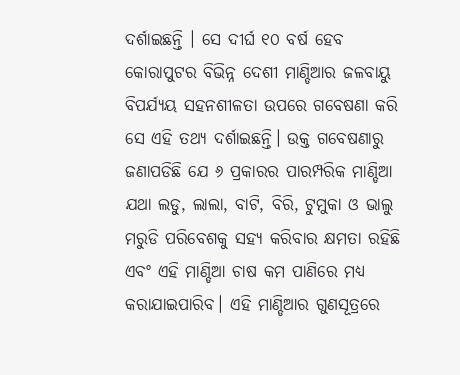ଦର୍ଶାଇଛନ୍ତି । ସେ ଦୀର୍ଘ ୧୦ ବର୍ଷ ହେବ କୋରାପୁଟର ବିଭିନ୍ନ ଦେଶୀ ମାଣ୍ଡିଆର ଜଳବାୟୁ ବିପର୍ଯ୍ୟୟ ସହନଶୀଳତା ଉପରେ ଗବେଷଣା କରି ସେ ଏହି ତଥ୍ୟ ଦର୍ଶାଇଛନ୍ତି। ଉକ୍ତ ଗବେଷଣାରୁ ଜଣାପଡିଛି ଯେ ୬ ପ୍ରକାରର ପାରମ୍ପରିକ ମାଣ୍ଡିଆ ଯଥା ଲଡୁ, ଲାଲା, ବାଟି, ବିରି, ଟୁମୁକା ଓ ଭାଲୁ ମରୁଡି ପରିବେଶକୁ ସହ୍ୟ କରିବାର କ୍ଷମତା ରହିଛି ଏବଂ ଏହି ମାଣ୍ଡିଆ ଚାଷ କମ ପାଣିରେ ମଧ୍ୟ କରାଯାଇପାରିବ। ଏହି ମାଣ୍ଡିଆର ଗୁଣସୂତ୍ରରେ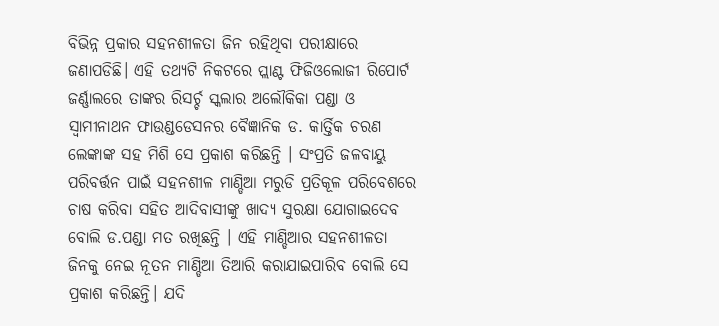ବିଭିନ୍ନ ପ୍ରକାର ସହନଶୀଳତା ଜିନ ରହିଥିବା ପରୀକ୍ଷାରେ ଜଣାପଡିଛି। ଏହି ତଥ୍ୟଟି ନିକଟରେ ପ୍ଲାଣ୍ଟ ଫିଜିଓଲୋଜୀ ରିପୋର୍ଟ ଜର୍ଣ୍ଣାଲରେ ତାଙ୍କର ରିସର୍ଚ୍ଚ ସ୍କଲାର ଅଲୌକିକା ପଣ୍ଡା ଓ ସ୍ୱାମୀନାଥନ ଫାଉଣ୍ଡଡେସନର ବୈଜ୍ଞାନିକ ଡ. କାର୍ତ୍ତିକ ଚରଣ ଲେଙ୍କାଙ୍କ ସହ ମିଶି ସେ ପ୍ରକାଶ କରିଛନ୍ତି । ସଂପ୍ରତି ଜଳବାୟୁ ପରିବର୍ତ୍ତନ ପାଇଁ ସହନଶୀଳ ମାଣ୍ଡିଆ ମରୁଡି ପ୍ରତିକୂଳ ପରିବେଶରେ ଚାଷ କରିବା ସହିତ ଆଦିବାସୀଙ୍କୁ ଖାଦ୍ୟ ସୁରକ୍ଷା ଯୋଗାଇଦେବ ବୋଲି ଡ.ପଣ୍ଡା ମତ ରଖିଛନ୍ତି । ଏହି ମାଣ୍ଡିଆର ସହନଶୀଳତା ଜିନକୁ ନେଇ ନୂତନ ମାଣ୍ଡିଆ ତିଆରି କରାଯାଇପାରିବ ବୋଲି ସେ ପ୍ରକାଶ କରିଛନ୍ତି। ଯଦି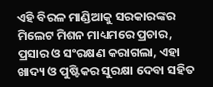ଏହି ବିରଳ ମାଣ୍ଡିଆକୁ ସରକାରଙ୍କର ମିଲେଟ ମିଶନ ମାଧ୍ୟମରେ ପ୍ରଚାର, ପ୍ରସାର ଓ ସଂରକ୍ଷଣ କରାଗଲା, ଏହା ଖାଦ୍ୟ ଓ ପୁଷ୍ଟିକର ସୁରକ୍ଷା ଦେବା ସହିତ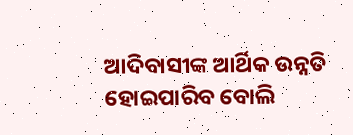ଆଦିବାସୀଙ୍କ ଆର୍ଥିକ ଉନ୍ନତି ହୋଇପାରିବ ବୋଲି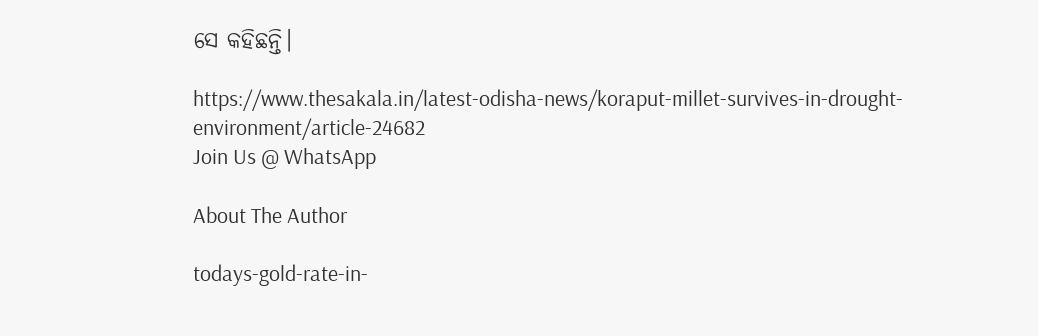ସେ କହିଛନ୍ତି।

https://www.thesakala.in/latest-odisha-news/koraput-millet-survives-in-drought-environment/article-24682
Join Us @ WhatsApp

About The Author

todays-gold-rate-in-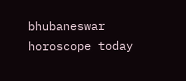bhubaneswar
horoscope today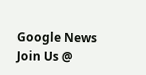Google News
Join Us @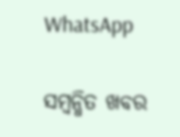WhatsApp

ସମ୍ବନ୍ଧିତ ଖବର